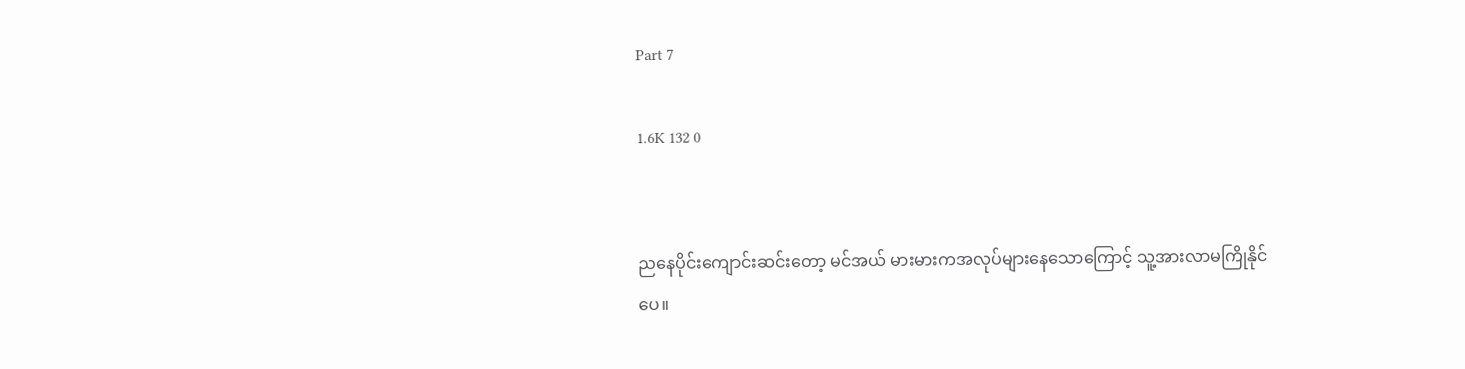Part 7

1.6K 132 0


ညနေပိုင်းကျောင်းဆင်းတော့ မင်အယ် မားမားကအလုပ်များနေသောကြောင့် သူ့အားလာမကြိုနိုင်
ပေ။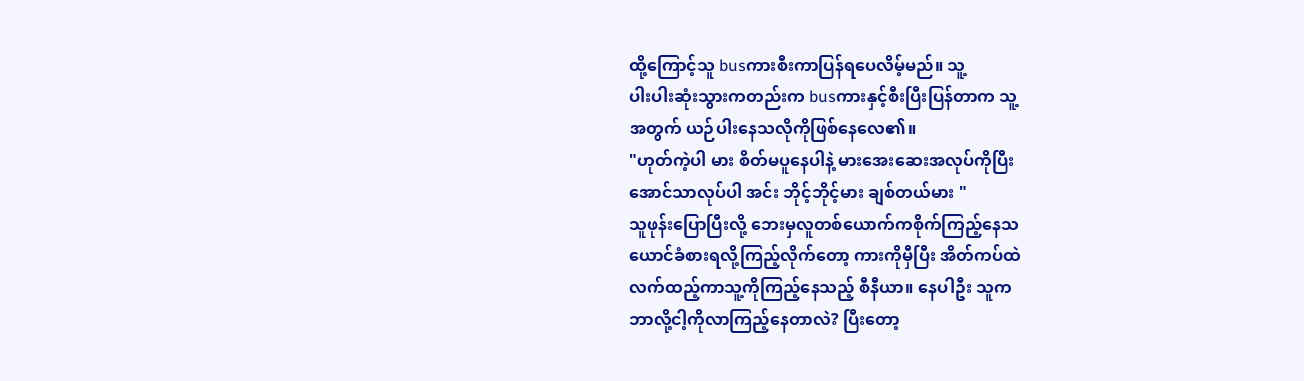ထို့ကြောင့်သူ busကားစီးကာပြန်ရပေလိမ့်မည်။ သူ့
ပါးပါးဆုံးသွားကတည်းက busကားနှင့်စီးပြီးပြန်တာက သူ့
အတွက် ယဉ်ပါးနေသလိုကိုဖြစ်နေလေ၏။
"ဟုတ်ကဲ့ပါ မား စိတ်မပူနေပါနဲ့ မားအေးဆေးအလုပ်ကိုပြီး
အောင်သာလုပ်ပါ အင်း ဘိုင့်ဘိုင့်မား ချစ်တယ်မား "
သူဖုန်းပြောပြီးလို့ ဘေးမှလူတစ်ယောက်ကစိုက်ကြည့်နေသ
ယောင်ခံစားရလို့ကြည့်လိုက်တော့ ကားကိုမှီပြီး အိတ်ကပ်ထဲ
လက်ထည့်ကာသူ့ကိုကြည့်နေသည့် စီနီယာ။ နေပါဦး သူက
ဘာလို့ငါ့ကိုလာကြည့်နေတာလဲ? ပြီးတော့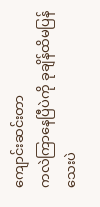ကျောင်းဆင်းတာ
ကလဲကြာနေပြီပဲကို ခုချိန်ထိမပြန်သေးပဲ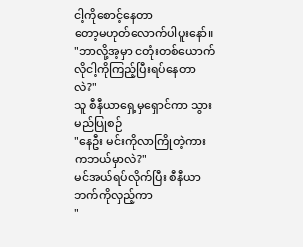ငါ့ကိုစောင့်နေတာ
တော့မဟုတ်လောက်ပါပူးနော်။
"ဘာလို့အ့မှာ ငတုံးတစ်ယောက်လိုငါ့ကိုကြည့်ပြီးရပ်နေတာ
လဲ?"
သူ စီနီယာရှေ့မှရှောင်ကာ သွားမည်ပြုစဉ်
"နေဦး မင်းကိုလာကြိုတဲ့ကားကဘယ်မှာလဲ?"
မင်အယ်ရပ်လိုက်ပြီး စီနီယာဘက်ကိုလှည့်ကာ
"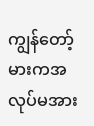ကျွန်တော့်မားကအလုပ်မအား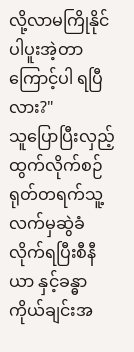လို့လာမကြိုနိုင်ပါပူးအဲ့တာ
ကြောင့်ပါ ရပြီလား?"
သူပြောပြီးလှည့်ထွက်လိုက်စဉ် ရုတ်တရက်သူ့လက်မှဆွဲခံ
လိုက်ရပြီးစီနီယာ နှင့်ခန္ဓာကိုယ်ချင်းအ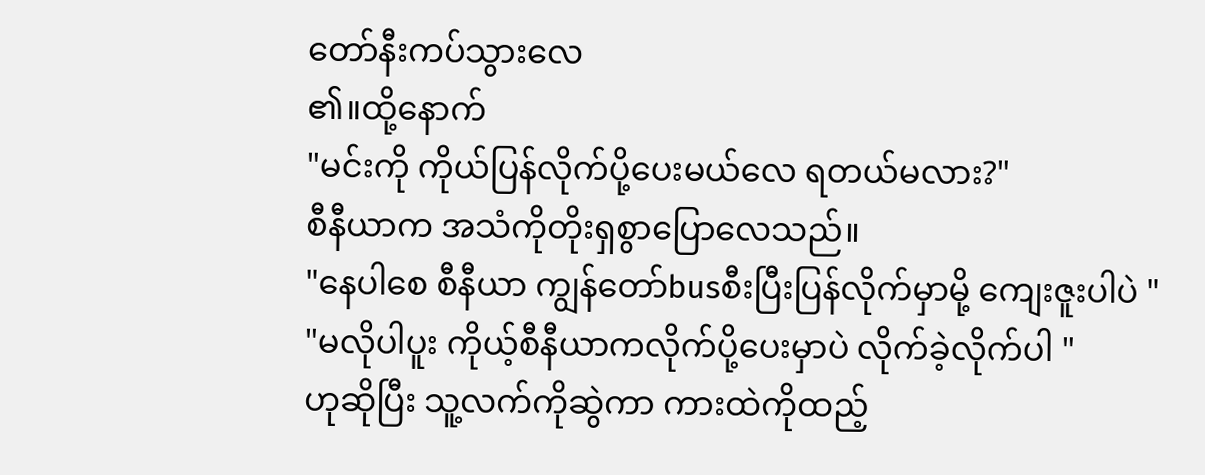တော်နီးကပ်သွားလေ
၏။ထို့နောက်
"မင်းကို ကိုယ်ပြန်လိုက်ပို့ပေးမယ်လေ ရတယ်မလား?"
စီနီယာက အသံကိုတိုးရှစွာပြောလေသည်။
"နေပါ‌စေ စီနီယာ ကျွန်တော်busစီးပြီးပြန်လိုက်မှာမို့ ကျေးဇူးပါပဲ "
"မလိုပါပူး ကိုယ့်စီနီယာကလိုက်ပို့ပေးမှာပဲ လိုက်ခဲ့လိုက်ပါ "
ဟုဆိုပြီး သူ့လက်ကိုဆွဲကာ ကားထဲကိုထည့်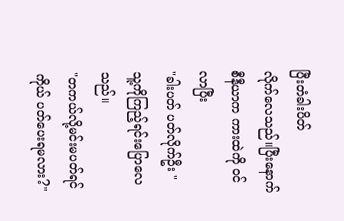ပြီးတံခါးပိတ်
လိုက်လေသည်။ပြီးနောက် စီနီယာက ကားထဲကို ၀င်လာပြီး
"ခါးပတ် ပတ်လိုက်ဦး "
သူ့ကိုကြည့်ရင်းပြောလေသည်။
"တကယ်လို့မင်းမပတ်ရင်ကိုယ် ပတ်ပေးရမလား?"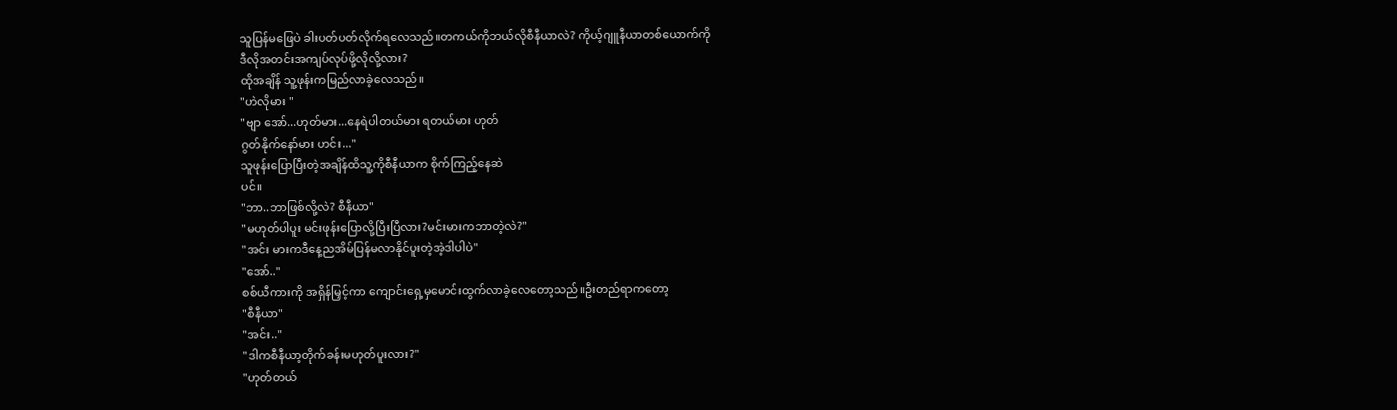သူပြန်မဖြေပဲ ခါးပတ်ပတ်လိုက်ရလေသည်။တကယ်ကိုဘယ်လိုစီနီယာလဲ? ကိုယ့်ဂျူနီယာတစ်ယောက်ကို
ဒီလိုအတင်းအကျပ်လုပ်ဖို့လိုလို့လား?
ထိုအချိန် သူ့ဖုန်းကမြည်လာခဲ့လေသည်။
"ဟဲလိုမား "
"ဗျာ အော်...ဟုတ်မား...နေရဲပါတယ်မား ရတယ်မား ဟုတ်
ဂွတ်နိုက်နော်မား ဟင်း..."
သူဖုန်းပြောပြီးတဲ့အချိန်ထိသူ့ကိုစီနီယာက စိုက်ကြည့်နေဆဲ
ပင်။
"ဘာ..ဘာဖြစ်လို့လဲ? စီနီယာ"
"မဟုတ်ပါပူး မင်းဖုန်းပြောလို့ပြီးပြီလား?မင်းမားကဘာတဲ့လဲ?"
"အင်း မားကဒီနေ့ညအိမ်ပြန်မလာနိုင်ပူးတဲ့အဲ့ဒါပါပဲ"
"အော်.."
စစ်ယီကားကို အရှိန်မြှင့်ကာ ကျောင်းရှေ့မှမောင်းထွက်လာခဲ့လေတော့သည်။ဦးတည်ရာကတော့
"စီနီယာ"
"အင်း.."
"ဒါကစီနီယာ့တိုက်ခန်းမဟုတ်ပူးလား?"
"ဟုတ်တယ်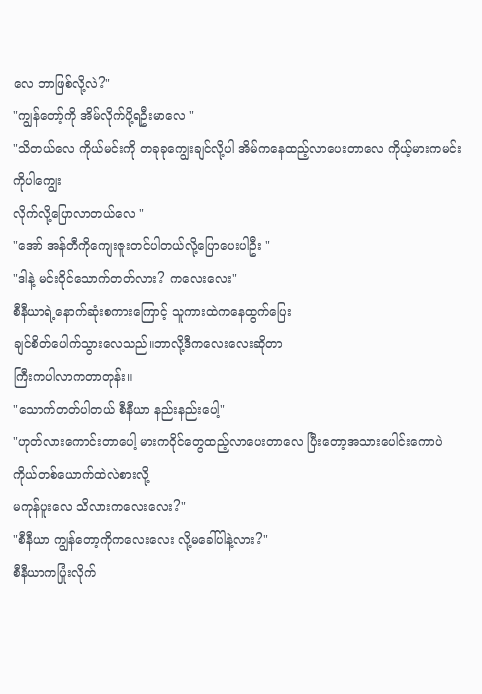လေ ဘာဖြစ်လို့လဲ?"
"ကျွန်တော့်ကို အိမ်လိုက်ပို့ရဦးမာလေ "
"သိတယ်လေ ကိုယ်မင်းကို တခုခုကျွေးချင်လို့ပါ အိမ်ကနေထည့်လာပေးတာလေ ကိုယ့်မားကမင်းကိုပါကျွေး
လိုက်လို့ပြောလာတယ်လေ "
"အော် အန်တီကိုကျေးဇူးတင်ပါတယ်လို့ပြောပေးပါဦး "
"ဒါနဲ့ မင်းဝိုင်သောက်တတ်လား? ကလေးလေး"
စီနီယာရဲ့နောက်ဆုံးစကားကြောင့် သူကားထဲကနေ‌ထွက်ပြေး
ချင်စိတ်ပေါက်သွားလေသည်။ဘာလို့ဒီကလေးလေးဆိုတာ
ကြီးကပါလာကတာတုန်း။
"သောက်တတ်ပါတယ် စီနီယာ နည်းနည်းပေါ့"
"ဟုတ်လားကောင်းတာပေါ့ မားကဝိုင်တွေထည့်လာပေးတာလေ ပြီးတော့အသားပေါင်းကောပဲ ကိုယ်တစ်ယောက်ထဲလဲစားလို့
မကုန်ပူးလေ သိလားကလေးလေး?"
"စီနီယာ ကျွန်တော့ကိုကလေးလေး လို့မခေါ်ပါနဲ့လား?"
စီနီယာကပြုံးလိုက်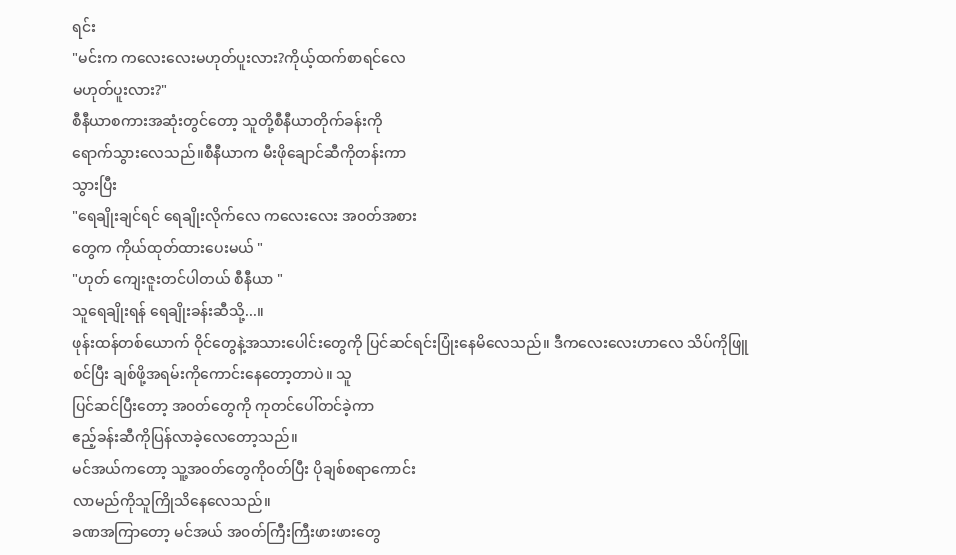ရင်း
"မင်းက‌ ကလေးလေးမဟုတ်ပူးလား?ကိုယ့်ထက်စာရင်လေ
မဟုတ်ပူးလား?"
စီနီယာစကားအဆုံးတွင်တော့ သူတို့စီနီယာတိုက်ခန်းကို
ရောက်သွားလေသည်။စီနီယာက မီးဖိုချောင်ဆီကိုတန်းကာ
သွားပြီး
"ရေချိုးချင်ရင် ရေချိုးလိုက်လေ ကလေးလေး အ၀တ်အစား
တွေက ကိုယ်ထုတ်ထားပေးမယ် "
"ဟုတ် ကျေးဇူးတင်ပါတယ် စီနီယာ "
သူရေချိုးရန် ရေချိုးခန်းဆီသို့...။
ဖုန်းထန်တစ်ယောက် ဝိုင်တွေနဲ့အသားပေါင်းတွေကို ပြင်ဆင်ရင်းပြုံးနေမိလေသည်။ ဒီကလေးလေးဟာလေ သိပ်ကိုဖြူစင်ပြီး ချစ်ဖို့အရမ်းကိုကောင်းနေတော့တာပဲ။ သူ
ပြင်ဆင်ပြီးတော့ အ၀တ်တွေကို ကုတင်ပေါ်တင်ခဲ့ကာ
ဧည့်ခန်းဆီကိုပြန်လာခဲ့လေတော့သည်။
မင်အယ်ကတော့ သူ့အ၀တ်တွေကို၀တ်ပြီး ပိုချစ်စရာကောင်း
လာမည်ကိုသူကြိုသိနေလေသည်။
ခဏအကြာတော့ မင်အယ် အ၀တ်ကြီးကြီးဖားဖားတွေ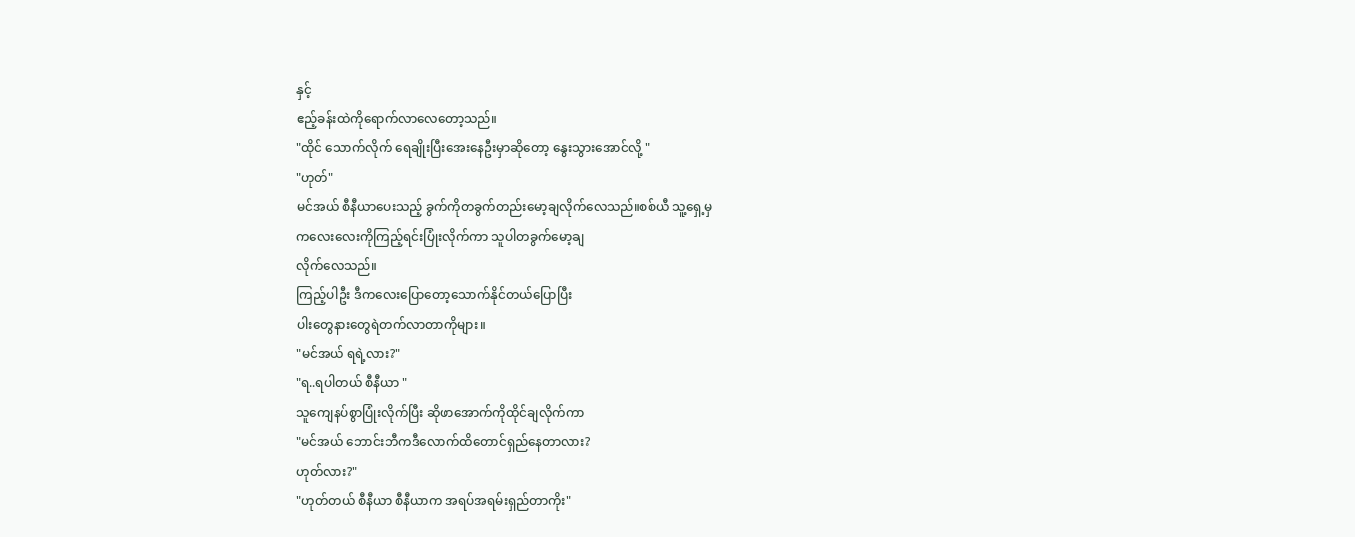နှင့်
ဧည့်ခန်းထဲကိုရောက်လာလေတော့သည်။
"ထိုင် သောက်လိုက် ရေချိုးပြီးအေးနေဦးမှာဆိုတော့ နွေးသွားအောင်လို့ "
"ဟုတ်"
မင်အယ် စီနီယာပေးသည့် ခွက်ကိုတခွက်တည်းမော့ချလိုက်လေသည်။စစ်ယီ သူ့ရှေ့မှ
ကလေးလေးကိုကြည့်ရင်းပြုံးလိုက်ကာ သူပါတခွက်မော့ချ
လိုက်လေသည်။
ကြည့်ပါဦး ဒီကလေးပြောတော့သောက်နိုင်တယ်ပြောပြီး
ပါးတွေနားတွေရဲတက်လာတာကိုများ။
"မင်အယ် ရရဲ့လား?"
"ရ..ရပါတယ် စီနီယာ "
သူကျေနပ်စွာပြုံးလိုက်ပြီး ဆိုဖာအောက်ကိုထိုင်ချလိုက်ကာ
"မင်အယ် ဘောင်းဘီကဒီလောက်ထိတောင်ရှည်နေတာလား?
ဟုတ်လား?"
"ဟုတ်တယ် စီနီယာ စီနီယာက အရပ်အရမ်းရှည်တာကိုး"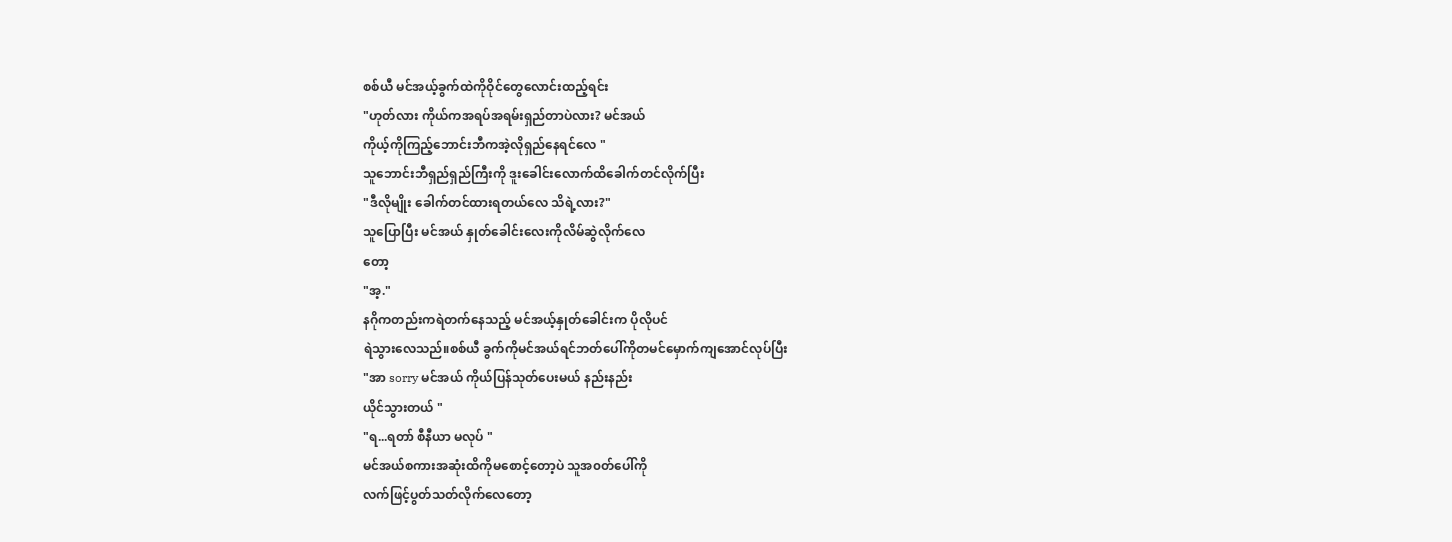စစ်ယီ မင်အယ့်ခွက်ထဲကိုဝိုင်တွေလောင်းထည့်ရင်း
"ဟုတ်လား ကိုယ်ကအရပ်အရမ်းရှည်တာပဲလား? မင်အယ်
ကိုယ့်ကိုကြည့်ဘောင်းဘီကအဲ့လိုရှည်နေရင်လေ "
သူဘောင်းဘီရှည်ရှည်ကြီးကို ဒူးခေါင်းလောက်ထိခေါက်တင်လိုက်ပြီး
"ဒီလိုမျိုး ခေါက်တင်ထားရတယ်လေ သိရဲ့လား?"
သူပြောပြီး မင်အယ် နှုတ်ခေါင်းလေးကိုလိမ်ဆွဲလိုက်လေ
တော့
"အ့."
နဂိုကတည်းကရဲတက်နေသည့် မင်အယ့်နှုတ်ခေါင်းက ပိုလိုပင်
ရဲသွားလေသည်။စစ်ယီ ခွက်ကိုမင်အယ်ရင်ဘတ်ပေါ်ကိုတမင်မှောက်ကျအောင်လုပ်ပြီး
"အာ sorry မင်အယ် ကိုယ်ပြန်သုတ်ပေးမယ် နည်းနည်း
ယိုင်သွားတယ် "
"ရ...ရတာ် စီနီယာ မလုပ် "
မင်အယ်စကားအဆုံးထိကိုမစောင့်တော့ပဲ သူအ၀တ်ပေါ်ကို
လက်ဖြင့်ပွတ်သတ်လိုက်လေတော့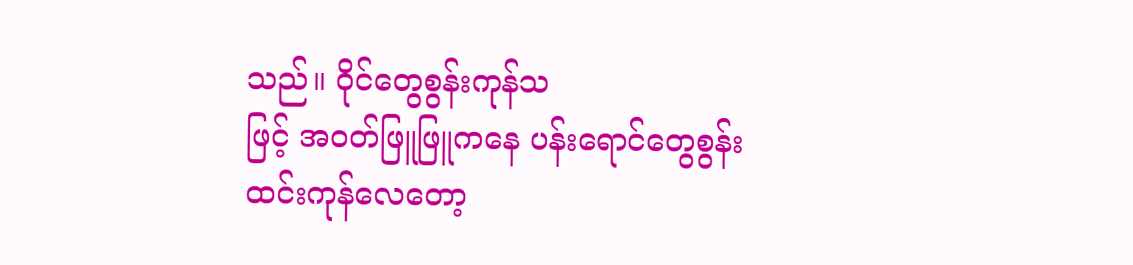သည်။ ဝိုင်တွေစွန်းကုန်သ
ဖြင့် အ၀တ်ဖြူဖြူကနေ ပန်းရောင်တွေစွန်းထင်းကုန်လေတော့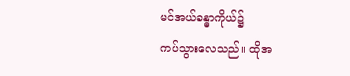မင်အယ်ခန္ဓာကိုယ်၌
ကပ်သွားလေသည်။ ထိုအ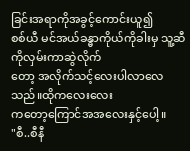ခြင်းအရာကိုအခွင့်ကောင်းယူ၍
စစ်ယီ မင်အယ်ခန္ဓာကိုယ်ကိုခါးမှ သူ့ဆီကိုလှမ်းကာဆွဲလိုက်
တော့ အလိုက်သင့်လေးပါလာလေသည်။ထိုကလေးလေး
ကတော့ကြောင်‌အအလေးနှင့်ပေါ့။
"စီ..စီနီ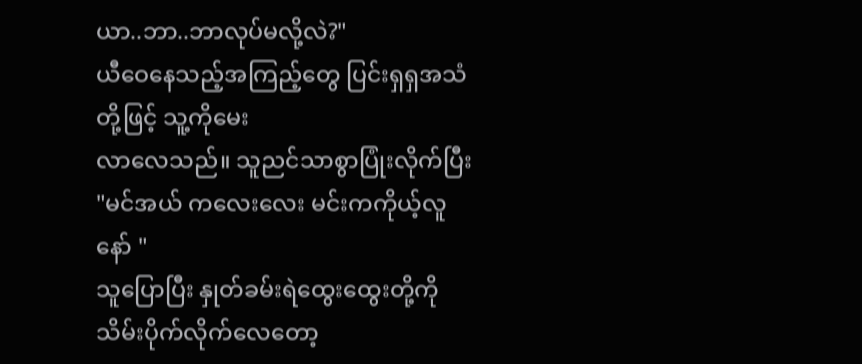ယာ..ဘာ..ဘာလုပ်မလို့လဲ?"
ယီဝေနေသည့်အကြည့်တွေ ပြင်းရှရှအသံတို့ဖြင့် သူ့ကိုမေး
လာလေသည်။ သူညင်သာစွာပြုံးလိုက်ပြီး
"မင်အယ် ကလေးလေး မင်းကကိုယ့်လူနော် "
သူပြောပြီး နှုတ်ခမ်းရဲထွေးထွေးတို့ကို သိမ်းပိုက်‌လိုက်လေတော့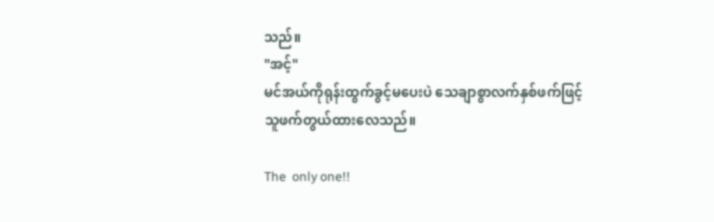သည်။
"အင့်"
မင်အယ်ကိုရုန်းထွက်ခွင့်မပေးပဲ သေချာစွာလက်နှစ်ဖက်ဖြင့်
သူဖက်တွယ်ထားလေသည်။

The  only one!!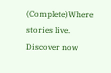(Complete)Where stories live. Discover now